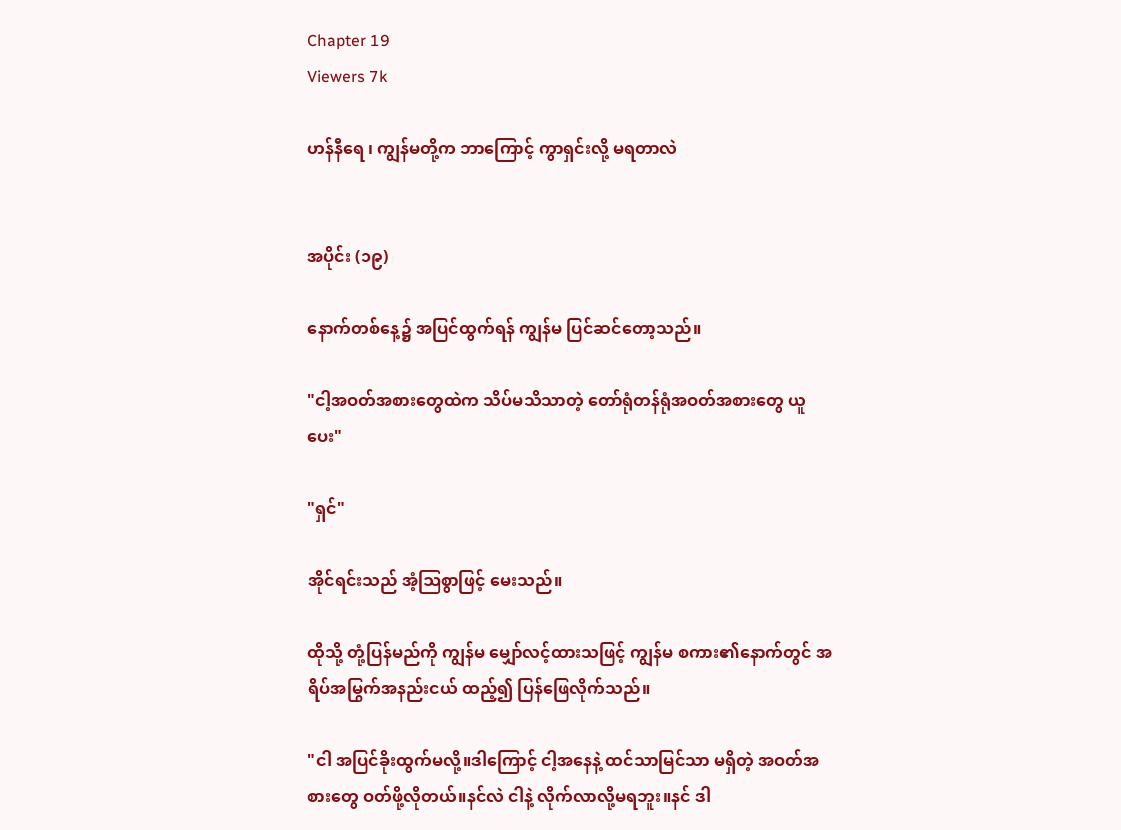Chapter 19
Viewers 7k

ဟန်နီရေ ၊ ကျွန်မတို့က ဘာကြောင့် ကွာရှင်းလို့ မရတာလဲ


အပိုင်း (၁၉)

နောက်တစ်နေ့၌ အပြင်ထွက်ရန် ကျွန်မ ပြင်ဆင်တော့သည်။

"ငါ့အဝတ်အစားတွေထဲက သိပ်မသိသာတဲ့ တော်ရုံတန်ရုံအဝတ်အစားတွေ ယူပေး"

"ရှင်"

အိုင်ရင်းသည် အံ့ဩစွာဖြင့် မေးသည်။

ထိုသို့ တုံ့ပြန်မည်ကို ကျွန်မ မျှော်လင့်ထားသဖြင့် ကျွန်မ စကား၏နောက်တွင် အရိပ်အမြွက်အနည်းငယ် ထည့်၍ ပြန်ဖြေလိုက်သည်။

"ငါ အပြင်ခိုးထွက်မလို့။ဒါကြောင့် ငါ့အနေနဲ့ ထင်သာမြင်သာ မရှိတဲ့ အဝတ်အစားတွေ ဝတ်ဖို့လိုတယ်။နင်လဲ ငါနဲ့ လိုက်လာလို့မရဘူး။နင် ဒါ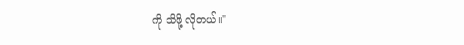ကို သိဖို့ လိုတယ်။"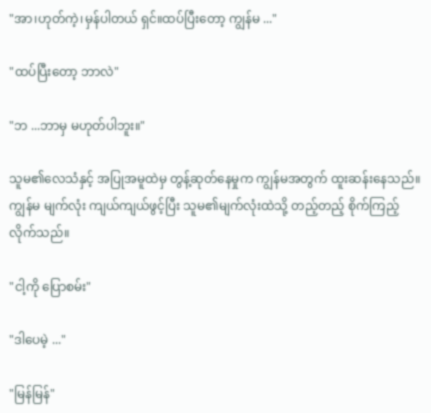"အာ၊ဟုတ်ကဲ့၊မှန်ပါတယ် ရှင်။ထပ်ပြီးတော့ ကျွန်မ ..."

"ထပ်ပြီးတော့ ဘာလဲ"

"ဘ ...ဘာမှ မဟုတ်ပါဘူး။"

သူမ၏လေသံနှင့် အပြုအမူထဲမှ တွန့်ဆုတ်နေမှုက ကျွန်မအတွက် ထူးဆန်းနေသည်။ကျွန်မ မျက်လုံး ကျယ်ကျယ်ဖွင့်ပြီး သူမ၏မျက်လုံးထဲသို့ တည့်တည့် စိုက်ကြည့်လိုက်သည်။

"ငါ့ကို ပြောစမ်း"

"ဒါပေမဲ့ ..."

"မြန်မြန်"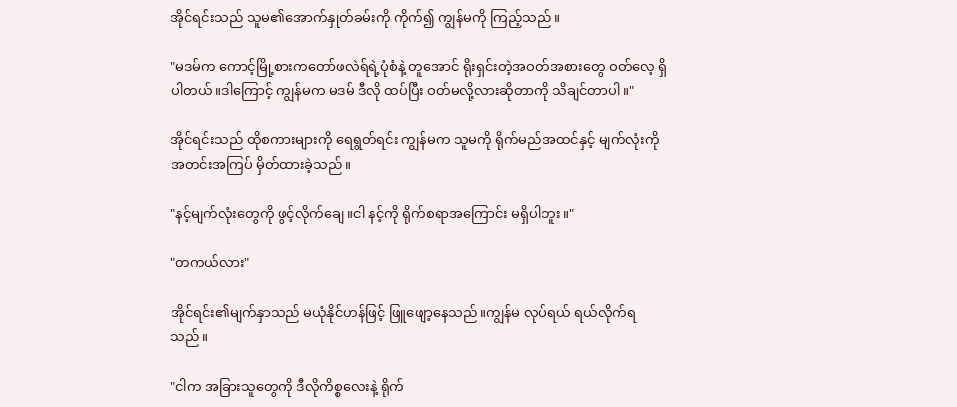အိုင်ရင်းသည် သူမ၏အောက်နှုတ်ခမ်းကို ကိုက်၍ ကျွန်မကို ကြည့်သည်။

"မဒမ်က ကောင့်မြို့စားကတော်ဖလဲရ်ရဲ့ပုံစံနဲ့ တူအောင် ရိုးရှင်းတဲ့အဝတ်အစားတွေ ဝတ်လေ့ ရှိပါတယ်။ဒါကြောင့် ကျွန်မက မဒမ် ဒီလို ထပ်ပြီး ဝတ်မလို့လားဆိုတာကို သိချင်တာပါ။"

အိုင်ရင်းသည် ထိုစကားများကို ရေရွတ်ရင်း ကျွန်မက သူမကို ရိုက်မည်အထင်နှင့် မျက်လုံးကို အတင်းအကြပ် မှိတ်ထားခဲ့သည်။

"နင့်မျက်လုံးတွေကို ဖွင့်လိုက်ချေ။ငါ နင့်ကို ရိုက်စရာအကြောင်း မရှိပါဘူး။"

"တကယ်လား"

အိုင်ရင်း၏မျက်နှာသည် မယုံနိုင်ဟန်ဖြင့် ဖြူဖျော့နေသည်။ကျွန်မ လုပ်ရယ် ရယ်လိုက်ရသည်။

"ငါက အခြားသူတွေကို ဒီလိုကိစ္စလေးနဲ့ ရိုက်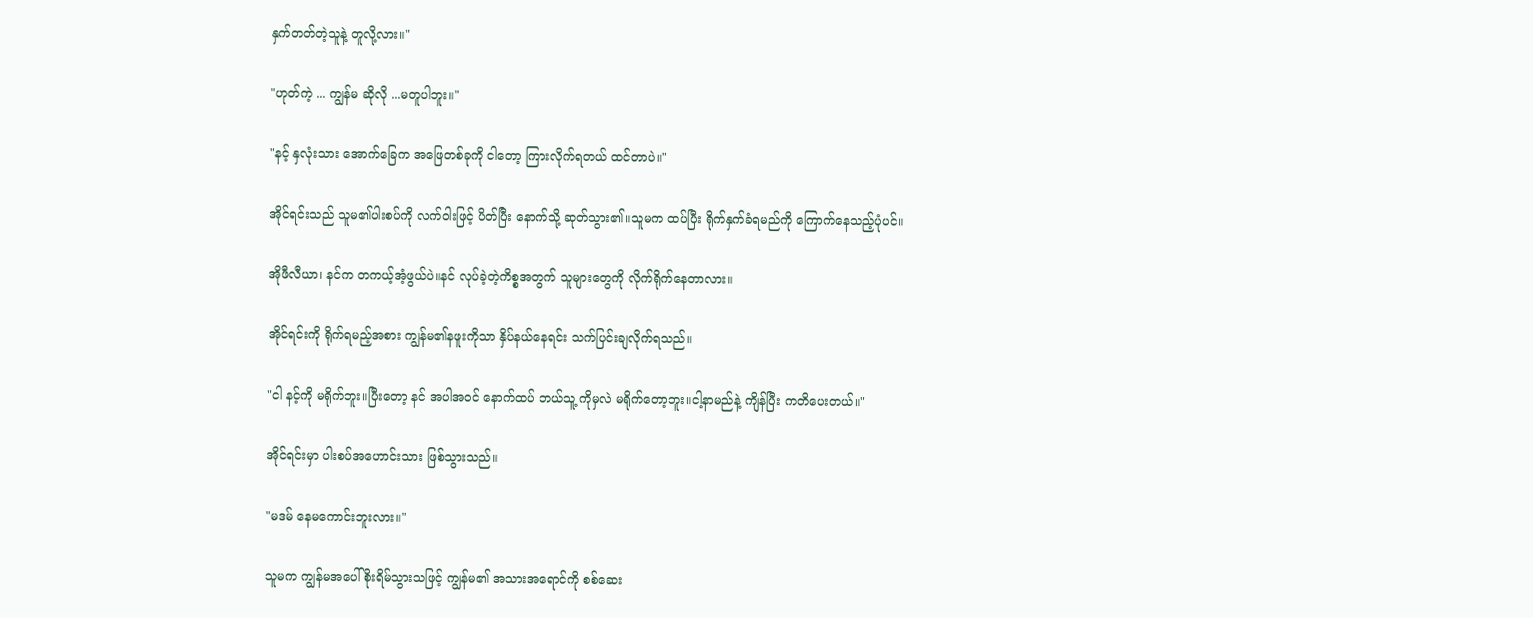နှက်တတ်တဲ့သူနဲ့ တူလို့လား။"

"ဟုတ်ကဲ့ ... ကျွန်မ ဆိုလို ...မတူပါဘူး။"

"နင့် နှလုံးသား အောက်ခြေက အဖြေတစ်ခုကို ငါတော့ ကြားလိုက်ရတယ် ထင်တာပဲ။"

အိုင်ရင်းသည် သူမ၏ပါးစပ်ကို လက်ဝါးဖြင့် ပိတ်ပြီး နောက်သို့ ဆုတ်သွား၏။သူမက ထပ်ပြီး ရိုက်နှက်ခံရမည်ကို ကြောက်နေသည့်ပုံပင်။

အိုဖီလီယာ၊ နင်က တကယ့်အံ့ဖွယ်ပဲ။နင် လုပ်ခဲ့တဲ့ကိစ္စအတွက် သူများတွေကို လိုက်ရိုက်နေတာလား။

အိုင်ရင်းကို ရိုက်ရမည့်အစား ကျွန်မ၏နဖူးကိုသာ နှိပ်နယ်နေရင်း သက်ပြင်းချလိုက်ရသည်။

"ငါ နင့်ကို မရိုက်ဘူး။ပြီးတော့ နင် အပါအဝင် နောက်ထပ် ဘယ်သူ့ ကိုမှလဲ မရိုက်တော့ဘူး။ငါ့နာမည်နဲ့ ကျိန်ပြီး ကတိပေးတယ်။"

အိုင်ရင်းမှာ ပါးစပ်အဟောင်းသား ဖြစ်သွားသည်။

"မဒမ် နေမကောင်းဘူးလား။"

သူမက ကျွန်မအပေါ် စိုးရိမ်သွားသဖြင့် ကျွန်မ၏ အသားအရောင်ကို စစ်ဆေး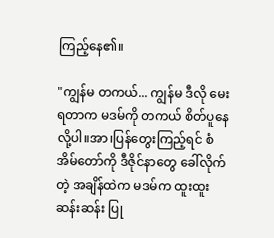ကြည့်နေ၏။

"ကျွန်မ တကယ်... ကျွန်မ ဒီလို မေးရတာက မဒမ်ကို တကယ် စိတ်ပူနေလို့ပါ။အာ၊ပြန်တွေးကြည့်ရင် စံအိမ်တော်ကို ဒီဇိုင်နာတွေ ခေါ်လိုက်တဲ့ အချိန်ထဲက မဒမ်က ထူးထူးဆန်းဆန်း ပြု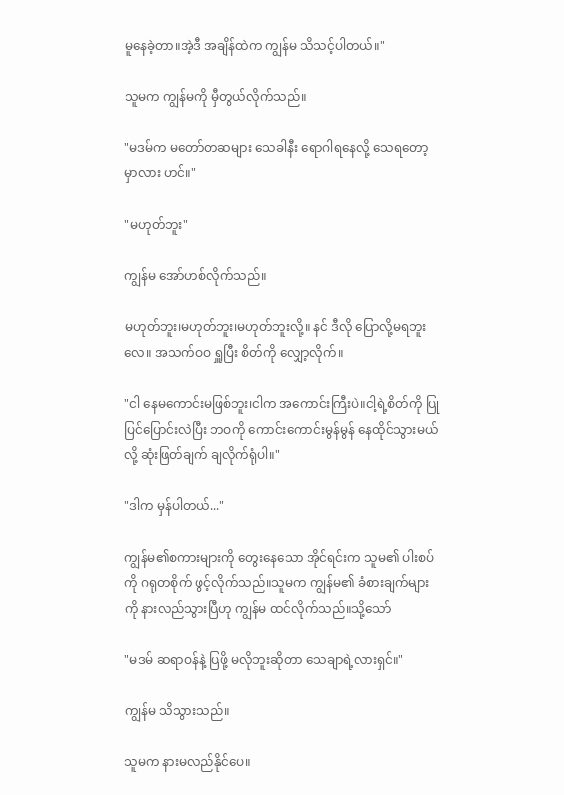မူနေခဲ့တာ။အဲ့ဒီ အချိန်ထဲက ကျွန်မ သိသင့်ပါတယ်။"

သူမက ကျွန်မကို မှီတွယ်လိုက်သည်။

"မဒမ်က မတော်တဆများ သေခါနီး ရောဂါရနေလို့ သေရတော့မှာလား ဟင်။"

"မဟုတ်ဘူး"

ကျွန်မ အော်ဟစ်လိုက်သည်။

မဟုတ်ဘူး၊မဟုတ်ဘူး၊မဟုတ်ဘူးလို့။ နင် ဒီလို ပြောလို့မရဘူးလေ။ အသက်ဝဝ ရှူပြီး စိတ်ကို လျှော့လိုက်။

"ငါ နေမကောင်းမဖြစ်ဘူး၊ငါက အကောင်းကြီးပဲ။ငါ့ရဲ့စိတ်ကို ပြုပြင်ပြောင်းလဲပြီး ဘဝကို ကောင်းကောင်းမွန်မွန် နေထိုင်သွားမယ်လို့ ဆုံးဖြတ်ချက် ချလိုက်ရုံပါ။"

"ဒါက မှန်ပါတယ်..."

ကျွန်မ၏စကားများကို တွေးနေသော အိုင်ရင်းက သူမ၏ ပါးစပ်ကို ဂရုတစိုက် ဖွင့်လိုက်သည်။သူမက ကျွန်မ၏ ခံစားချက်များကို နားလည်သွားပြီဟု ကျွန်မ ထင်လိုက်သည်။သို့သော်

"မဒမ် ဆရာဝန်နဲ့ ပြဖို့ မလိုဘူးဆိုတာ သေချာရဲ့လားရှင်။"

ကျွန်မ သိသွားသည်။

သူမက နားမလည်နိုင်ပေ။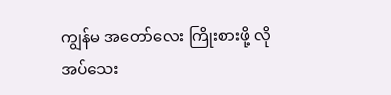ကျွန်မ အတော်လေး ကြိုးစားဖို့ လိုအပ်သေး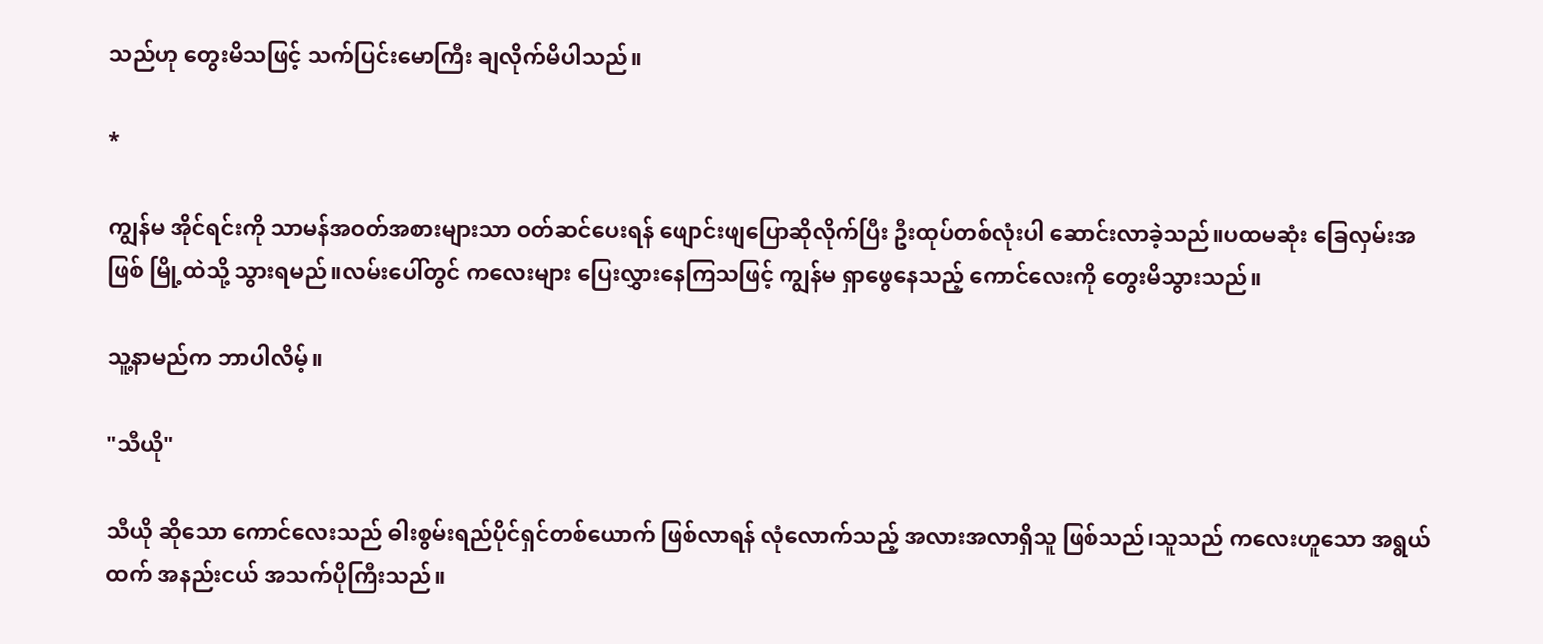သည်ဟု တွေးမိသဖြင့် သက်ပြင်းမောကြီး ချလိုက်မိပါသည်။

*

ကျွန်မ အိုင်ရင်းကို သာမန်အဝတ်အစားများသာ ဝတ်ဆင်ပေးရန် ဖျောင်းဖျပြောဆိုလိုက်ပြီး ဦးထုပ်တစ်လုံးပါ ဆောင်းလာခဲ့သည်။ပထမဆုံး ခြေလှမ်းအဖြစ် မြို့ထဲသို့ သွားရမည်။လမ်းပေါ်တွင် ကလေးများ ပြေးလွှားနေကြသဖြင့် ကျွန်မ ရှာဖွေနေသည့် ကောင်လေးကို တွေးမိသွားသည်။

သူ့နာမည်က ဘာပါလိမ့်။

"သီယို"

သီယို ဆိုသော ကောင်လေးသည် ဓါးစွမ်းရည်ပိုင်ရှင်တစ်ယောက် ဖြစ်လာရန် လုံလောက်သည့် အလားအလာရှိသူ ဖြစ်သည်၊သူသည် ကလေးဟူသော အရွယ်ထက် အနည်းငယ် အသက်ပိုကြီးသည်။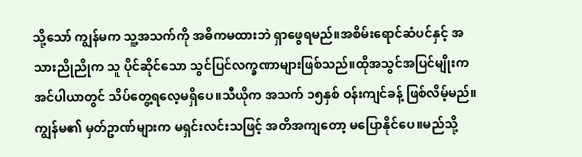သို့သော် ကျွန်မက သူ့အသက်ကို အဓိကမထားဘဲ ရှာဖွေရမည်။အစိမ်းရောင်ဆံပင်နှင့် အသားညိုညိုက သူ ပိုင်ဆိုင်သော သွင်ပြင်လက္ခဏာများဖြစ်သည်။ထိုအသွင်အပြင်မျိုးက အင်ပါယာတွင် သိပ်တွေ့ရလေ့မရှိပေ။သီယိုက အသက် ၁၅နှစ် ဝန်းကျင်ခန့် ဖြစ်လိမ့်မည်။ကျွန်မ၏ မှတ်ဥာဏ်များက မရှင်းလင်းသဖြင့် အတိအကျတော့ မပြောနိုင်ပေ။မည်သို့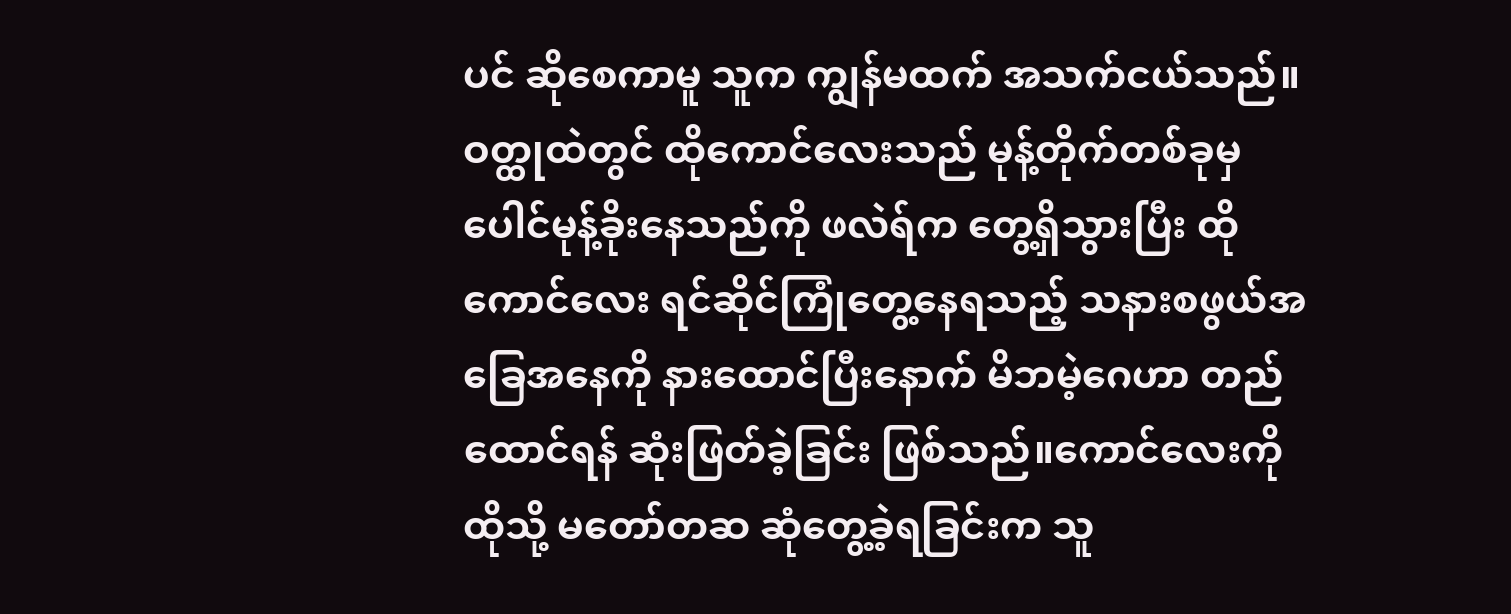ပင် ဆိုစေကာမူ သူက ကျွန်မထက် အသက်ငယ်သည်။ဝတ္ထုထဲတွင် ထိုကောင်လေးသည် မုန့်တိုက်တစ်ခုမှ ပေါင်မုန့်ခိုးနေသည်ကို ဖလဲရ်က တွေ့ရှိသွားပြီး ထိုကောင်လေး ရင်ဆိုင်ကြုံတွေ့နေရသည့် သနားစဖွယ်အခြေအနေကို နားထောင်ပြီးနောက် မိဘမဲ့ဂေဟာ တည်ထောင်ရန် ဆုံးဖြတ်ခဲ့ခြင်း ဖြစ်သည်။ကောင်လေးကို ထိုသို့ မတော်တဆ ဆုံတွေ့ခဲ့ရခြင်းက သူ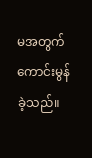မအတွက် ကောင်းမွန်ခဲ့သည်။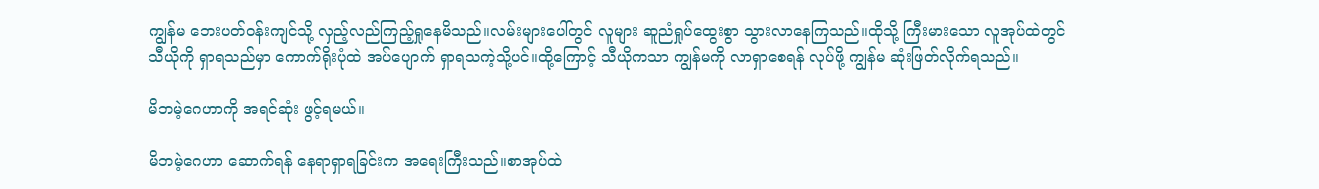ကျွန်မ ဘေးပတ်ဝန်းကျင်သို့ လှည့်လည်ကြည့်ရှုနေမိသည်။လမ်းများပေါ်တွင် လူများ ဆူညံရှုပ်ထွေးစွာ သွားလာနေကြသည်။ထိုသို့ ကြီးမားသော လူအုပ်ထဲတွင် သီယိုကို ရှာရသည်မှာ ကောက်ရိုးပုံထဲ အပ်ပျောက် ရှာရသကဲ့သို့ပင်။ထို့ကြောင့် သီယိုကသာ ကျွန်မကို လာရှာစေရန် လုပ်ဖို့ ကျွန်မ ဆုံးဖြတ်လိုက်ရသည်။

မိဘမဲ့ဂေဟာကို အရင်ဆုံး ဖွင့်ရမယ်။

မိဘမဲ့ဂေဟာ ဆောက်ရန် နေရာရှာရခြင်းက အရေးကြီးသည်။စာအုပ်ထဲ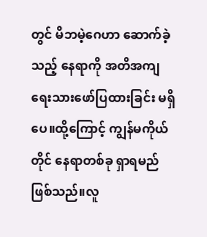တွင် မိဘမဲ့ဂေဟာ ဆောက်ခဲ့သည့် နေရာကို အတိအကျ ရေးသားဖော်ပြထားခြင်း မရှိပေ။ထို့ကြောင့် ကျွန်မကိုယ်တိုင် နေရာတစ်ခု ရှာရမည် ဖြစ်သည်။လူ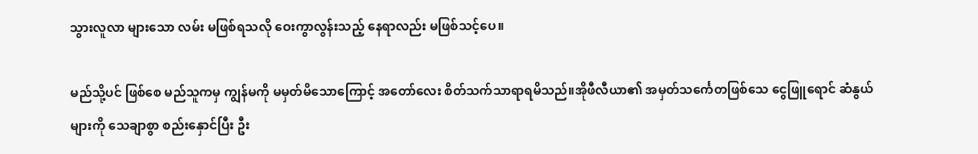သွားလူလာ များသော လမ်း မဖြစ်ရသလို ဝေးကွာလွန်းသည့် နေရာလည်း မဖြစ်သင့်ပေ။

မည်သို့ပင် ဖြစ်စေ မည်သူကမှ ကျွန်မကို မမှတ်မိသောကြောင့် အတော်လေး စိတ်သက်သာရာရမိသည်။အိုဖီလီယာ၏ အမှတ်သင်္ကေတဖြစ်သေ ငွေဖြူရောင် ဆံနွယ်များကို သေချာစွာ စည်းနှောင်ပြီး ဦး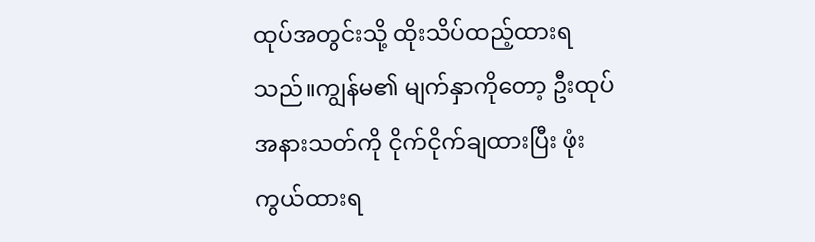ထုပ်အတွင်းသို့ ထိုးသိပ်ထည့်ထားရသည်။ကျွန်မ၏ မျက်နှာကိုတော့ ဦးထုပ်အနားသတ်ကို ငိုက်ငိုက်ချထားပြီး ဖုံးကွယ်ထားရ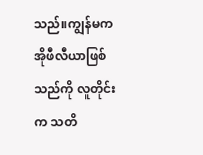သည်။ကျွန်မက အိုဖီလီယာဖြစ်သည်ကို လူတိုင်းက သတိ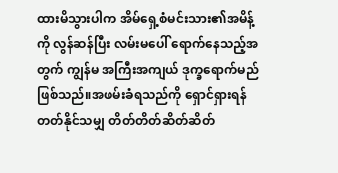ထားမိသွားပါက အိမ်ရှေ့စံမင်းသား၏အမိန့်ကို လွန်ဆန်ပြီး လမ်းမပေါ် ရောက်နေသည့်အတွက် ကျွန်မ အကြီးအကျယ် ဒုက္ခရောက်မည် ဖြစ်သည်။အဖမ်းခံရသည်ကို ရှောင်ရှားရန် တတ်နိုင်သမျှ တိတ်တိတ်ဆိတ်ဆိတ်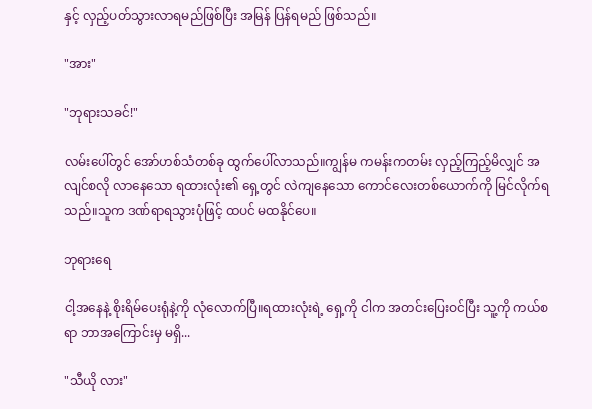နှင့် လှည့်ပတ်သွားလာရမည်ဖြစ်ပြီး အမြန် ပြန်ရမည် ဖြစ်သည်။

"အား"

"ဘုရားသခင်!"

လမ်းပေါ်တွင် အော်ဟစ်သံတစ်ခု ထွက်ပေါ်လာသည်။ကျွန်မ ကမန်းကတမ်း လှည့်ကြည့်မိလျှင် အလျင်စလို လာနေသော ရထားလုံး၏ ရှေ့တွင် လဲကျနေသော ကောင်လေးတစ်ယောက်ကို မြင်လိုက်ရသည်။သူက ဒဏ်ရာရသွားပုံဖြင့် ထပင် မထနိုင်ပေ။

ဘုရားရေ

ငါ့အနေနဲ့ စိုးရိမ်ပေးရုံနဲ့ကို လုံလောက်ပြီ။ရထားလုံးရဲ့ ရှေ့ကို ငါက အတင်းပြေးဝင်ပြီး သူ့ကို ကယ်စရာ ဘာအကြောင်းမှ မရှိ...

"သီယို လား"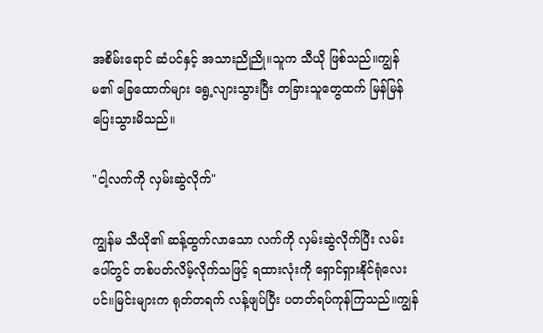အစိမ်းရောင် ဆံပင်နှင့် အသားညိုညို။သူက သီယို ဖြစ်သည်။ကျွန်မ၏ ခြေထောက်များ ရွေ့လျားသွားပြီး တခြားသူတွေထက် မြန်မြန် ပြေးသွားမိသည်။

"ငါ့လက်ကို လှမ်းဆွဲလိုက်"

ကျွန်မ သီယို၏ ဆန့်ထွက်လာသော လက်ကို လှမ်းဆွဲလိုက်ပြီး လမ်းပေါ်တွင် တစ်ပတ်လိမ့်လိုက်သဖြင့် ရထားလုံးကို ရှောင်ရှားနိုင်ရုံလေးပင်။မြင်းများက ရုတ်တရက် လန့်ဖျပ်ပြီး ပတတ်ရပ်ကုန်ကြသည်။ကျွန်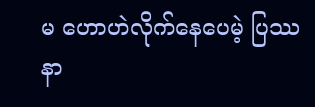မ ဟောဟဲလိုက်နေပေမဲ့ ပြဿနာ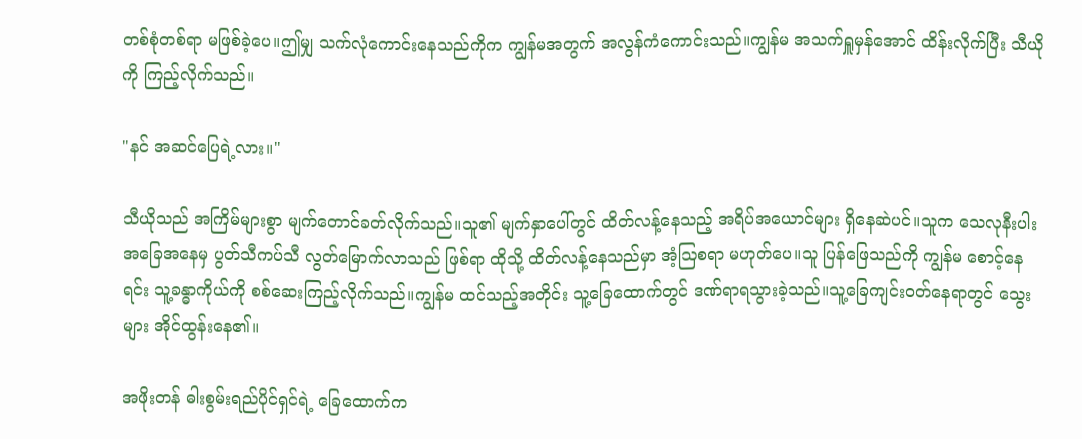တစ်စုံတစ်ရာ မဖြစ်ခဲ့ပေ။ဤမျှ သက်လုံကောင်းနေသည်ကိုက ကျွန်မအတွက် အလွန်ကံကောင်းသည်။ကျွန်မ အသက်ရှူမှန်အောင် ထိန်းလိုက်ပြီး သီယိုကို ကြည့်လိုက်သည်။

"နင် အဆင်ပြေရဲ့လား။"

သီယိုသည် အကြိမ်များစွာ မျက်တောင်ခတ်လိုက်သည်။သူ၏ မျက်နှာပေါ်တွင် ထိတ်လန့်နေသည့် အရိပ်အယောင်များ ရှိနေဆဲပင်။သူက သေလုနီးပါး အခြေအနေမှ ပွတ်သီကပ်သီ လွတ်မြောက်လာသည် ဖြစ်ရာ ထိုသို့ ထိတ်လန့်နေသည်မှာ အံ့ဩစရာ မဟုတ်ပေ။သူ ပြန်ဖြေသည်ကို ကျွန်မ စောင့်နေရင်း သူ့ခန္ဓာကိုယ်ကို စစ်ဆေးကြည့်လိုက်သည်။ကျွန်မ ထင်သည့်အတိုင်း သူ့ခြေထောက်တွင် ဒဏ်ရာရသွားခဲ့သည်။သူ့ခြေကျင်းဝတ်နေရာတွင် သွေးများ အိုင်ထွန်းနေ၏။

အဖိုးတန် ဓါးစွမ်းရည်ပိုင်ရှင်ရဲ့ ခြေထောက်က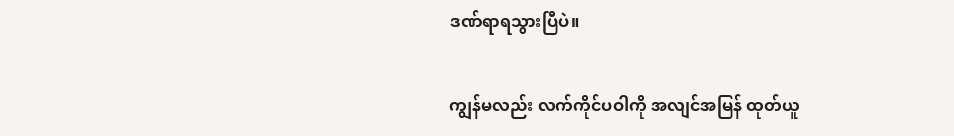ဒဏ်ရာရသွားပြီပဲ။

ကျွန်မလည်း လက်ကိုင်ပဝါကို အလျင်အမြန် ထုတ်ယူ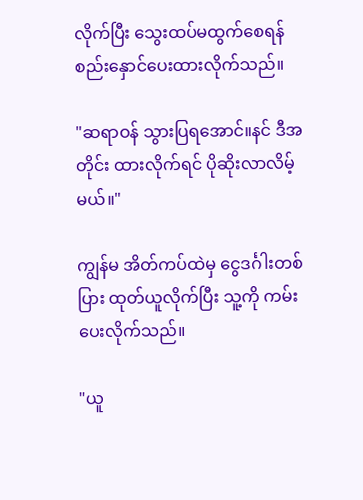လိုက်ပြီး သွေးထပ်မထွက်စေရန် စည်းနှောင်ပေးထားလိုက်သည်။

"ဆရာဝန် သွားပြရအောင်။နင် ဒီအတိုင်း ထားလိုက်ရင် ပိုဆိုးလာလိမ့်မယ်။"

ကျွန်မ အိတ်ကပ်ထဲမှ ငွေဒင်္ဂါးတစ်ပြား ထုတ်ယူလိုက်ပြီး သူ့ကို ကမ်းပေးလိုက်သည်။

"ယူ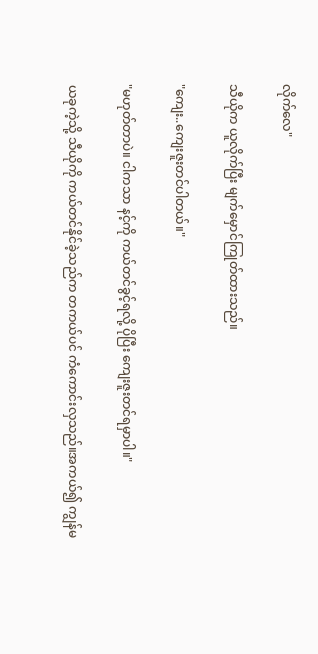လိုက်လေ"

သီယိုက ယူလိုက်ပြီး မျက်မှောင်ကြုတ်ထားသည်။

"ကျေး..ကျေးဇူးတင်ပါတယ်။"

"မဟုတ်တာပဲ။ ငါကသာ နင့်ကို ကယ်တင်ခွင့်ရလို့ ပိုပြီး ကျေးဇူးတင်ရမှာပါ။"

ယခုကဲ့သို့ သီယိုကို ကယ်တင်နိုင်ခဲ့သည်က တကယ်ပင် ကံကောင်းလှသည်။အကယ်၍ ကျွန်မ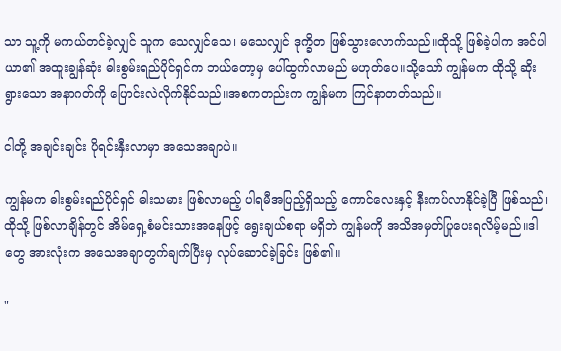သာ သူ့ကို မကယ်တင်ခဲ့လျှင် သူက သေလျှင်သေ၊ မသေလျှင် ဒုက္ခိတ ဖြစ်သွားလောက်သည်။ထိုသို့ ဖြစ်ခဲ့ပါက အင်ပါယာ၏ အထူးချွန်ဆုံး ဓါးစွမ်းရည်ပိုင်ရှင်က ဘယ်တော့မှ ပေါ်ထွက်လာမည် မဟုတ်ပေ။သို့သော် ကျွန်မက ထိုသို့ ဆိုးရွားသော အနာဂတ်ကို ပြောင်းလဲလိုက်နိုင်သည်။အစကတည်းက ကျွန်မက ကြင်နာတတ်သည်။

ငါတို့ အချင်းချင်း ပိုရင်းနှီးလာမှာ အသေအချာပဲ။

ကျွန်မက ဓါးစွမ်းရည်ပိုင်ရှင် ဓါးသမား ဖြစ်လာမည့် ပါရမီအပြည့်ရှိသည့် ကောင်လေးနှင့် နီးကပ်လာနိုင်ခဲ့ပြီ ဖြစ်သည်၊ထိုသို့ ဖြစ်လာချိန်တွင် အိမ်ရှေ့စံမင်းသားအနေဖြင့် ရွေးချယ်စရာ မရှိဘဲ ကျွန်မကို အသိအမှတ်ပြုပေးရလိမ့်မည်။ဒါတွေ အားလုံးက အသေအချာတွက်ချက်ပြီးမှ လုပ်ဆောင်ခဲ့ခြင်း ဖြစ်၏။

"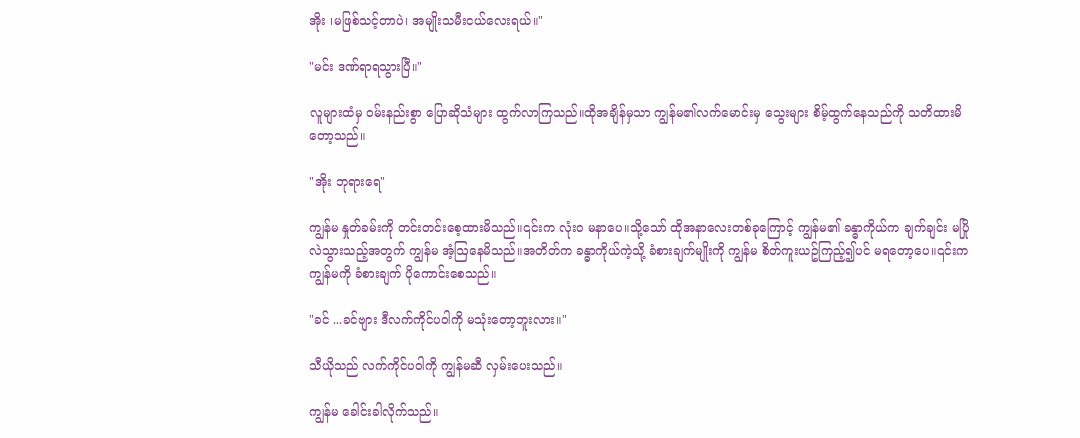အိုး ၊မဖြစ်သင့်တာပဲ၊ အမျိုးသမီးငယ်လေးရယ်။"

"မင်း ဒဏ်ရာရသွားပြီ။"

လူများထံမှ ဝမ်းနည်းစွာ ပြောဆိုသံများ ထွက်လာကြသည်။ထိုအချိန်မှသာ ကျွန်မ၏လက်မောင်းမှ သွေးများ စိမ့်ထွက်နေသည်ကို သတိထားမိတော့သည်။

"အိုး ဘုရားရေ"

ကျွန်မ နှုတ်ခမ်းကို တင်းတင်းစေ့ထားမိသည်။၎င်းက လုံးဝ မနာပေ။သို့သော် ထိုအနာလေးတစ်ခုကြောင့် ကျွန်မ၏ ခန္ဓာကိုယ်က ချက်ချင်း မပြိုလဲသွားသည့်အတွက် ကျွန်မ အံ့ဩနေမိသည်။အတိတ်က ခန္ဓာကိုယ်ကဲ့သို့ ခံစားချက်မျိုးကို ကျွန်မ စိတ်ကူးယဥ်ကြည့်၍ပင် မရတော့ပေ။၎င်းက ကျွန်မကို ခံစားချက် ပိုကောင်းစေသည်။

"ခင် ...ခင်ဗျား ဒီလက်ကိုင်ပဝါကို မသုံးတော့ဘူးလား။"

သီယိုသည် လက်ကိုင်ပဝါကို ကျွန်မဆီ လှမ်းပေးသည်။

ကျွန်မ ခေါင်းခါလိုက်သည်။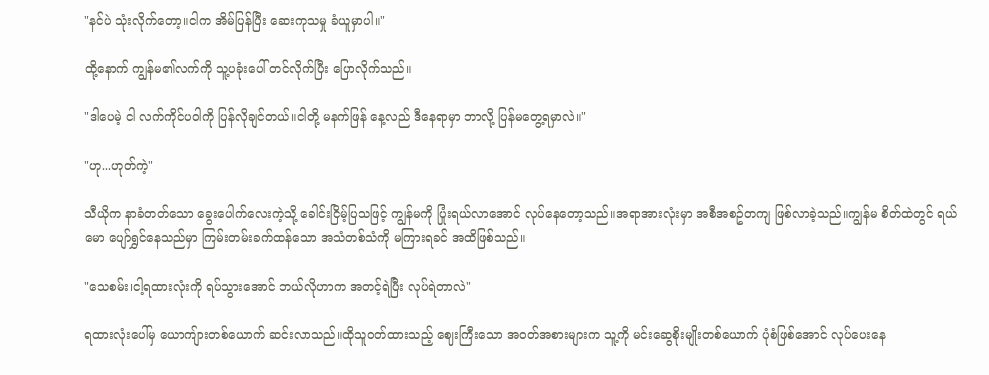"နင်ပဲ သုံးလိုက်တော့။ငါက အိမ်ပြန်ပြီး ဆေးကုသမှု ခံယူမှာပါ။"

ထို့နောက် ကျွန်မ၏လက်ကို သူ့ပခုံးပေါ် တင်လိုက်ပြီး ပြောလိုက်သည်။

"ဒါပေမဲ့ ငါ လက်ကိုင်ပဝါကို ပြန်လိုချင်တယ်။ငါတို့ မနက်ဖြန် နေ့လည် ဒီနေရာမှာ ဘာလို့ ပြန်မတွေ့ရမှာလဲ။"

"ဟု...ဟုတ်ကဲ့"

သီယိုက နာခံတတ်သော ခွေးပေါက်လေးကဲ့သို့ ခေါင်းငြိမ့်ပြသဖြင့် ကျွန်မကို ပြုံးရယ်လာအောင် လုပ်နေတော့သည်။အရာအားလုံးမှာ အစီအစဥ်တကျ ဖြစ်လာခဲ့သည်။ကျွန်မ စိတ်ထဲတွင် ရယ်မော ပျော်ရွှင်နေသည်မှာ ကြမ်းတမ်းခက်ထန်သော အသံတစ်သံကို မကြားရခင် အထိဖြစ်သည်။

"သေစမ်း၊ငါ့ရထားလုံးကို ရပ်သွားအောင် ဘယ်လိုဟာက အတင့်ရဲပြီး လုပ်ရဲတာလဲ"

ရထားလုံးပေါ်မှ ယောကျ်ားတစ်ယောက် ဆင်းလာသည်။ထိုသူဝတ်ထားသည့် ဈေးကြီးသော အဝတ်အစားများက သူ့ကို မင်းဆွေစိုးမျိုးတစ်ယောက် ပုံစံဖြစ်အောင် လုပ်ပေးနေ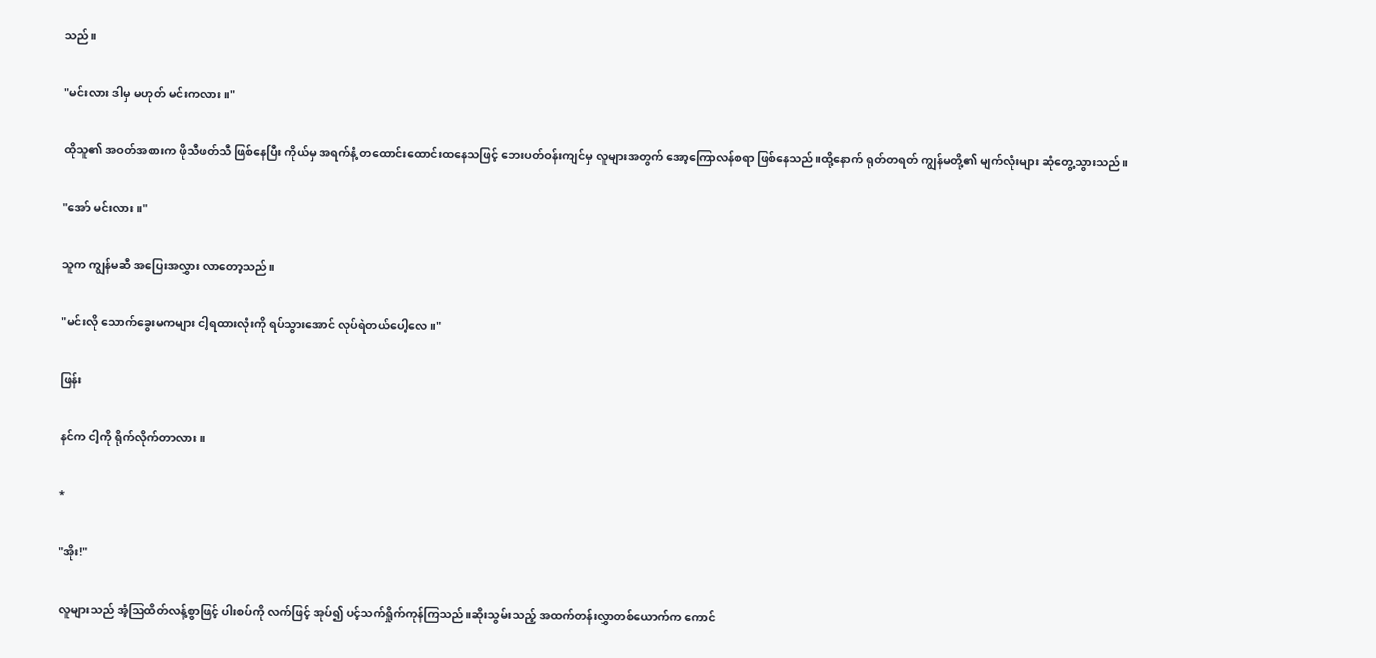သည်။

"မင်းလား ဒါမှ မဟုတ် မင်းကလား။"

ထိုသူ၏ အဝတ်အစားက ဖိုသီဖတ်သီ ဖြစ်နေပြီး ကိုယ်မှ အရက်နံ့ တထောင်းထောင်းထနေသဖြင့် ဘေးပတ်ဝန်းကျင်မှ လူများအတွက် အော့ကြောလန်စရာ ဖြစ်နေသည်။ထို့နောက် ရုတ်တရတ် ကျွန်မတို့၏ မျက်လုံးများ ဆုံတွေ့သွားသည်။

"အော် မင်းလား။"

သူက ကျွန်မဆီ အပြေးအလွှား လာတော့သည်။

"မင်းလို သောက်ခွေးမကများ ငါ့ရထားလုံးကို ရပ်သွားအောင် လုပ်ရဲတယ်ပေါ့လေ။"

ဖြန်း

နင်က ငါ့ကို ရိုက်လိုက်တာလား။

*

"အိုး!"

လူများသည် အံ့ဩထိတ်လန့်စွာဖြင့် ပါးစပ်ကို လက်ဖြင့် အုပ်၍ ပင့်သက်ရှိုက်ကုန်ကြသည်။ဆိုးသွမ်းသည့် အထက်တန်းလွှာတစ်ယောက်က ကောင်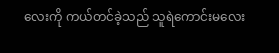လေးကို ကယ်တင်ခဲ့သည် သူရဲကောင်းမလေး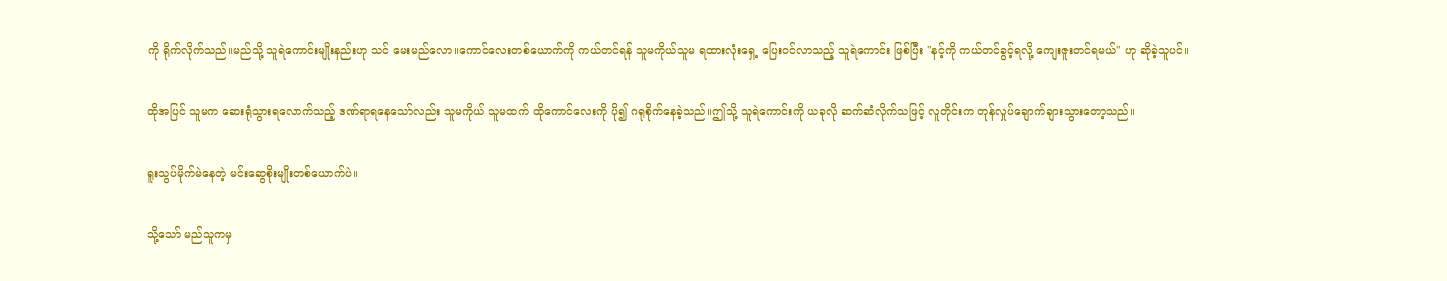ကို ရိုက်လိုက်သည်။မည်သို့ သူရဲကောင်းမျိုးနည်းဟု သင် မေးမည်လော။ကောင်လေးတစ်ယောက်ကို ကယ်တင်ရန် သူမကိုယ်သူမ ရထားလုံးရှေ့ ပြေးဝင်လာသည့် သူရဲကောင်း ဖြစ်ပြီး "နင့်ကို ကယ်တင်ခွင့်ရလို့ ကျေးဇူးတင်ရမယ်" ဟု ဆိုခဲ့သူပင်။

ထိုအပြင် သူမက ဆေးရုံသွားရလောက်သည့် ဒဏ်ရာရနေသော်လည်း သူမကိုယ် သူမထက် ထိုကောင်လေးကို ပို၍ ဂရုစိုက်နေခဲ့သည်။ဤသို့ သူရဲကောင်းကို ယခုလို ဆက်ဆံလိုက်သဖြင့် လူတိုင်းက တုန်လှုပ်ချောက်ချားသွားတော့သည်။

ရူးသွပ်မိုက်မဲနေတဲ့ မင်းဆွေစိုးမျိုးတစ်ယောက်ပဲ။

သို့သော် မည်သူကမှ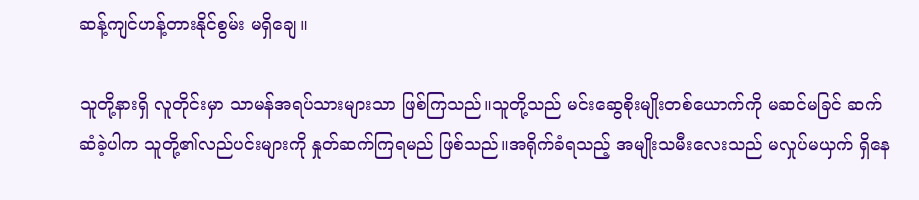ဆန့်ကျင်ဟန့်တားနိုင်စွမ်း မရှိချေ။

သူတို့နားရှိ လူတိုင်းမှာ သာမန်အရပ်သားများသာ ဖြစ်ကြသည်။သူတို့သည် မင်းဆွေစိုးမျိုးတစ်ယောက်ကို မဆင်မခြင် ဆက်ဆံခဲ့ပါက သူတို့၏လည်ပင်းများကို နှုတ်ဆက်ကြရမည် ဖြစ်သည်။အရိုက်ခံရသည့် အမျိုးသမီးလေးသည် မလှုပ်မယှက် ရှိနေ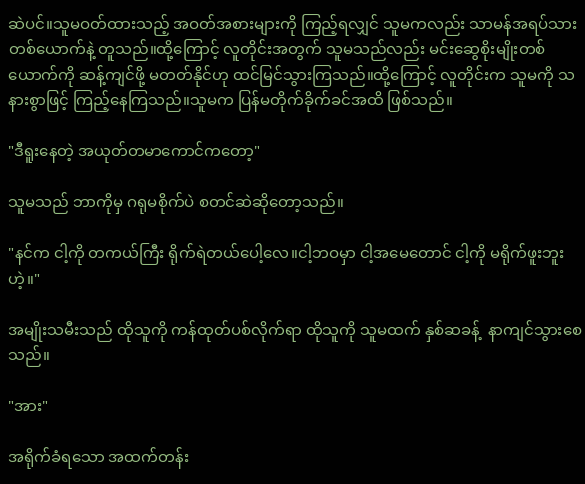ဆဲပင်။သူမဝတ်ထားသည့် အဝတ်အစားများကို ကြည့်ရလျှင် သူမကလည်း သာမန်အရပ်သားတစ်ယောက်နဲ့ တူသည်။ထို့ကြောင့် လူတိုင်းအတွက် သူမသည်လည်း မင်းဆွေစိုးမျိုးတစ်ယောက်ကို ဆန့်ကျင်ဖို့ မတတ်နိုင်ဟု ထင်မြင်သွားကြသည်။ထို့ကြောင့် လူတိုင်းက သူမကို သနားစွာဖြင့် ကြည့်နေကြသည်။သူမက ပြန်မတိုက်ခိုက်ခင်အထိ ဖြစ်သည်။

"ဒီရူးနေတဲ့ အယုတ်တမာကောင်ကတော့"

သူမသည် ဘာကိုမှ ဂရုမစိုက်ပဲ စတင်ဆဲဆိုတော့သည်။

"နင်က ငါ့ကို တကယ်ကြီး ရိုက်ရဲတယ်ပေါ့လေ။ငါ့ဘဝမှာ ငါ့အမေတောင် ငါ့ကို မရိုက်ဖူးဘူးဟဲ့။"

အမျိုးသမီးသည် ထိုသူကို ကန်ထုတ်ပစ်လိုက်ရာ ထိုသူကို သူမထက် နှစ်ဆခန့်  နာကျင်သွားစေသည်။

"အား"

အရိုက်ခံရသော အထက်တန်း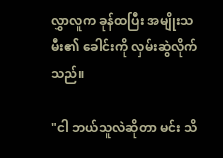လွှာလူက ခုန်ထပြီး အမျိုးသမီး၏ ခေါင်းကို လှမ်းဆွဲလိုက်သည်။

"ငါ ဘယ်သူလဲဆိုတာ မင်း သိ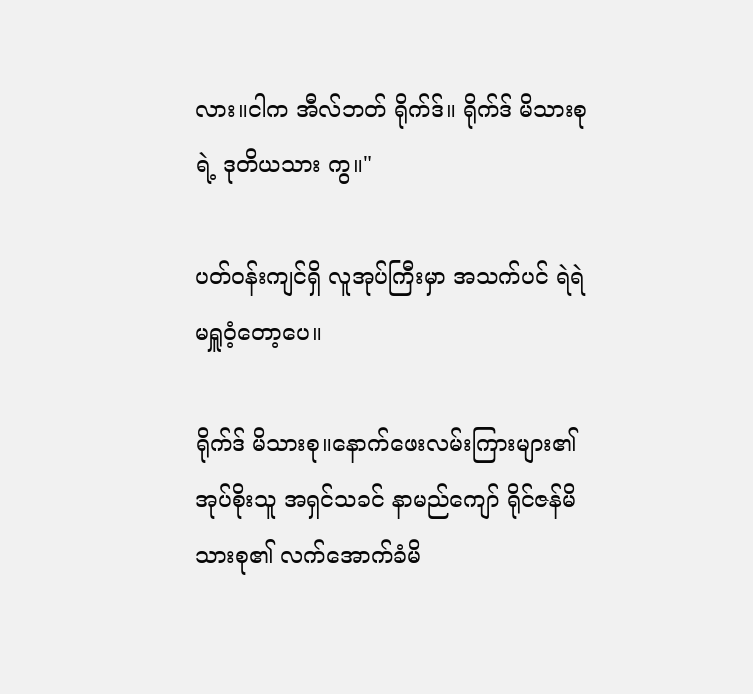လား။ငါက အီလ်ဘတ် ရိုက်ဒ်။ ရိုက်ဒ် မိသားစုရဲ့ ဒုတိယသား ကွ။"

ပတ်ဝန်းကျင်ရှိ လူအုပ်ကြီးမှာ အသက်ပင် ရဲရဲ မရှူဝံ့တော့ပေ။

ရိုက်ဒ် မိသားစု။နောက်ဖေးလမ်းကြားများ၏အုပ်စိုးသူ အရှင်သခင် နာမည်ကျော် ရိုင်ဇန်မိသားစု၏ လက်အောက်ခံမိ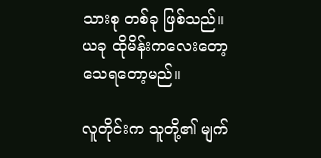သားစု တစ်ခု ဖြစ်သည်။ယခု ထိုမိန်းကလေးတော့ သေရတော့မည်။

လူတိုင်းက သူတို့၏ မျက်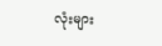လုံးများ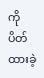ကို ပိတ်ထားခဲ့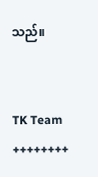သည်။


TK Team
++++++++